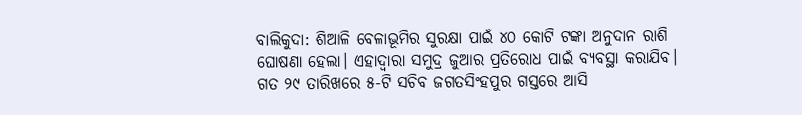ବାଲିକୁଦା: ଶିଆଳି ବେଳାଭୂମିର ସୁରକ୍ଷା ପାଇଁ ୪୦ କୋଟି ଟଙ୍କା ଅନୁଦାନ ରାଶି ଘୋଷଣା ହେଲା। ଏହାଦ୍ବାରା ସମୁଦ୍ର ଜୁଆର ପ୍ରତିରୋଧ ପାଇଁ ବ୍ୟବସ୍ଥା କରାଯିବ। ଗତ ୨୯ ତାରିଖରେ ୫-ଟି ସଚିବ ଜଗତସିଂହପୁର ଗସ୍ତରେ ଆସି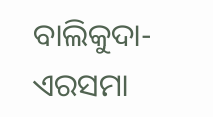ବାଲିକୁଦା-ଏରସମା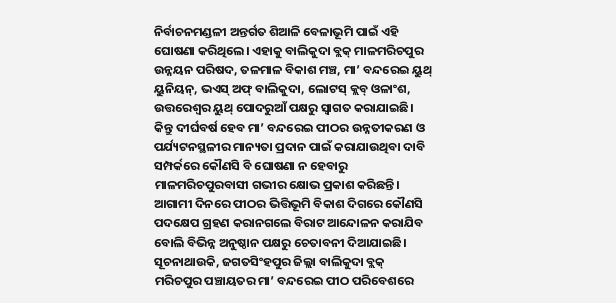ନିର୍ବାଚନମଣ୍ଡଳୀ ଅନ୍ତର୍ଗତ ଶିଆଳି ବେଳାଭୂମି ପାଇଁ ଏହି ଘୋଷଣା କରିଥିଲେ। ଏହାକୁ ବାଲିକୁଦା ବ୍ଲକ୍ ମାଳମରିଚପୁର ଉନ୍ନୟନ ପରିଷଦ, ତଳମାଳ ବିକାଶ ମଞ୍ଚ, ମା’ ବନ୍ଦରେଇ ୟୁଥ୍ ୟୁନିୟନ୍, ଭଏସ୍ ଅଫ୍ ବାଲିକୁଦା, ଲୋଟସ୍ କ୍ଲବ୍ ଓଳାଂଶ, ଉତ୍ତରେଶ୍ୱର ୟୁଥ୍ ପୋଦରୁଆଁ ପକ୍ଷରୁ ସ୍ୱାଗତ କରାଯାଇଛି। କିନ୍ତୁ ଦୀର୍ଘବର୍ଷ ହେବ ମା’ ବନ୍ଦରେଇ ପୀଠର ଉନ୍ନତୀକରଣ ଓ ପର୍ଯ୍ୟଟନସ୍ଥଳୀର ମାନ୍ୟତା ପ୍ରଦାନ ପାଇଁ କରାଯାଉଥିବା ଦାବି ସମ୍ପର୍କରେ କୌଣସି ବି ଘୋଷଣା ନ ହେବାରୁ ମାଳମରିଚପୁରବାସୀ ଗଭୀର କ୍ଷୋଭ ପ୍ରକାଶ କରିଛନ୍ତି। ଆଗାମୀ ଦିନରେ ପୀଠର ଭିତ୍ତିଭୂମି ବିକାଶ ଦିଗରେ କୌଣସି ପଦକ୍ଷେପ ଗ୍ରହଣ କରାନଗଲେ ବିରାଟ ଆନ୍ଦୋଳନ କରାଯିବ ବୋଲି ବିଭିନ୍ନ ଅନୁଷ୍ଠାନ ପକ୍ଷରୁ ଚେତାବନୀ ଦିଆଯାଇଛି। ସୂଚନାଥାଉକି, ଜଗତସିଂହପୁର ଜିଲ୍ଲା ବାଲିକୁଦା ବ୍ଲକ୍ ମରିଚପୁର ପଞ୍ଚାୟତର ମା’ ବନ୍ଦରେଇ ପୀଠ ପରିବେଶରେ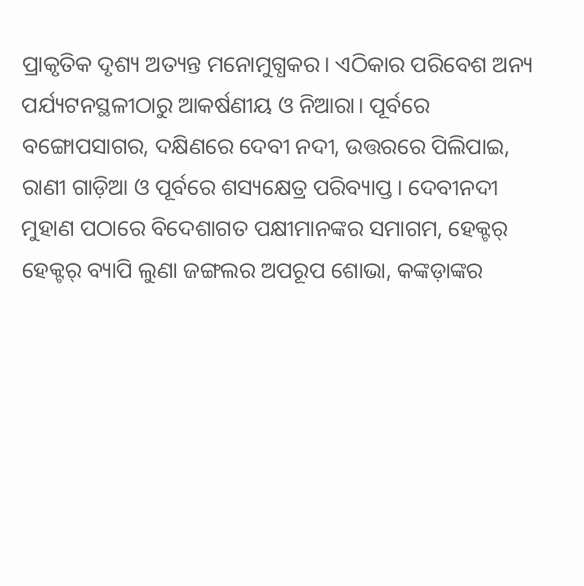ପ୍ରାକୃତିକ ଦୃଶ୍ୟ ଅତ୍ୟନ୍ତ ମନୋମୁଗ୍ଧକର। ଏଠିକାର ପରିବେଶ ଅନ୍ୟ ପର୍ଯ୍ୟଟନସ୍ଥଳୀଠାରୁ ଆକର୍ଷଣୀୟ ଓ ନିଆରା। ପୂର୍ବରେ ବଙ୍ଗୋପସାଗର, ଦକ୍ଷିଣରେ ଦେବୀ ନଦୀ, ଉତ୍ତରରେ ପିଲିପାଇ, ରାଣୀ ଗାଡ଼ିଆ ଓ ପୂର୍ବରେ ଶସ୍ୟକ୍ଷେତ୍ର ପରିବ୍ୟାପ୍ତ। ଦେବୀନଦୀ ମୁହାଣ ପଠାରେ ବିଦେଶାଗତ ପକ୍ଷୀମାନଙ୍କର ସମାଗମ, ହେକ୍ଟର୍ ହେକ୍ଟର୍ ବ୍ୟାପି ଲୁଣା ଜଙ୍ଗଲର ଅପରୂପ ଶୋଭା, କଙ୍କଡ଼ାଙ୍କର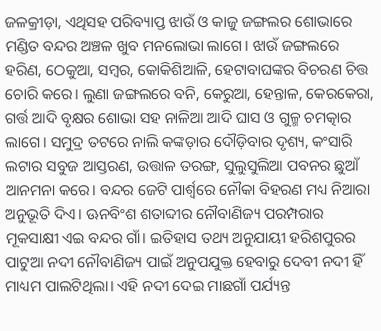ଜଳକ୍ରୀଡ଼ା, ଏଥିସହ ପରିବ୍ୟାପ୍ତ ଝାଉଁ ଓ କାଜୁ ଜଙ୍ଗଲର ଶୋଭାରେ ମଣ୍ଡିତ ବନ୍ଦର ଅଞ୍ଚଳ ଖୁବ ମନଲୋଭା ଲାଗେ। ଝାଉଁ ଜଙ୍ଗଲରେ ହରିଣ, ଠେକୁଆ, ସମ୍ବର, କୋକିଶିଆଳି, ହେଟାବାଘଙ୍କର ବିଚରଣ ଚିତ୍ତ ଚୋରି କରେ। ଲୁଣା ଜଙ୍ଗଲରେ ବନି, କେରୁଆ, ହେନ୍ତାଳ, କେରକେରା, ଗର୍ତ୍ତ ଆଦି ବୃକ୍ଷର ଶୋଭା ସହ ନାଳିଆ ଆଦି ଘାସ ଓ ଗୁଳ୍ମ ଚମତ୍କାର ଲାଗେ। ସମୁଦ୍ର ତଟରେ ନାଲି କଙ୍କଡ଼ାର ଦୌଡ଼ିବାର ଦୃଶ୍ୟ, କଂସାରି ଲଟାର ସବୁଜ ଆସ୍ତରଣ, ଉତ୍ତାଳ ତରଙ୍ଗ, ସୁଲୁସୁଲିଆ ପବନର ଛୁଆଁ ଆନମନା କରେ। ବନ୍ଦର ଜେଟି ପାର୍ଶ୍ୱରେ ନୌକା ବିହରଣ ମଧ୍ୟ ନିଆରା ଅନୁଭୂତି ଦିଏ। ଊନବିଂଶ ଶତାବ୍ଦୀର ନୌବାଣିଜ୍ୟ ପରମ୍ପରାର ମୂକସାକ୍ଷୀ ଏଇ ବନ୍ଦର ଗାଁ। ଇତିହାସ ତଥ୍ୟ ଅନୁଯାୟୀ ହରିଶପୁରର ପାଟୁଆ ନଦୀ ନୌବାଣିଜ୍ୟ ପାଇଁ ଅନୁପଯୁକ୍ତ ହେବାରୁ ଦେବୀ ନଦୀ ହିଁ ମାଧ୍ୟମ ପାଲଟିଥିଲା। ଏହି ନଦୀ ଦେଇ ମାଛଗାଁ ପର୍ଯ୍ୟନ୍ତ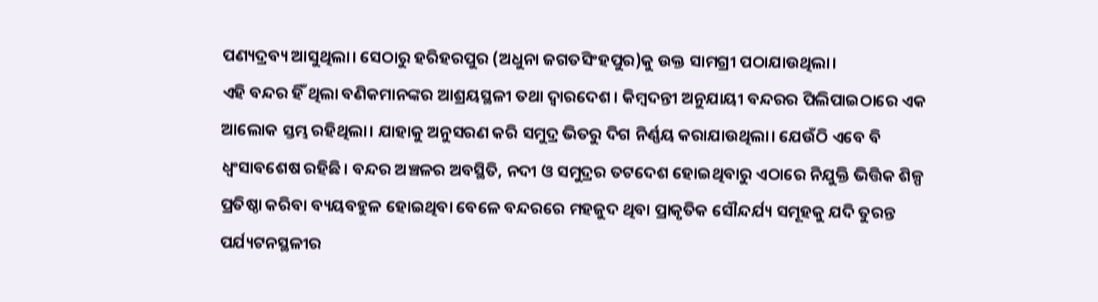ପଣ୍ୟଦ୍ରବ୍ୟ ଆସୁଥିଲା। ସେଠାରୁ ହରିହରପୁର (ଅଧୁନା ଜଗତସିଂହପୁର)କୁ ଉକ୍ତ ସାମଗ୍ରୀ ପଠାଯାଉଥିଲା।
ଏହି ବନ୍ଦର ହିଁ ଥିଲା ବଣିକମାନଙ୍କର ଆଶ୍ରୟସ୍ଥଳୀ ତଥା ଦ୍ୱାରଦେଶ। କିମ୍ବଦନ୍ତୀ ଅନୁଯାୟୀ ବନ୍ଦରର ପିଲିପାଇଠାରେ ଏକ ଆଲୋକ ସ୍ତମ୍ଭ ରହିଥିଲା। ଯାହାକୁ ଅନୁସରଣ କରି ସମୁଦ୍ର ଭିତରୁ ଦିଗ ନିର୍ଣ୍ଣୟ କରାଯାଉଥିଲା। ଯେଉଁଠି ଏବେ ବି ଧ୍ୱଂସାବଶେଷ ରହିଛି। ବନ୍ଦର ଅଞ୍ଚଳର ଅବସ୍ଥିତି, ନଦୀ ଓ ସମୁଦ୍ରର ତଟଦେଶ ହୋଇଥିବାରୁ ଏଠାରେ ନିଯୁକ୍ତି ଭିତ୍ତିକ ଶିଳ୍ପ ପ୍ରତିଷ୍ଠା କରିବା ବ୍ୟୟବହୁଳ ହୋଇଥିବା ବେଳେ ବନ୍ଦରରେ ମହଜୁଦ ଥିବା ପ୍ରାକୃତିକ ସୌନ୍ଦର୍ଯ୍ୟ ସମୂହକୁ ଯଦି ତୁରନ୍ତ ପର୍ଯ୍ୟଟନସ୍ଥଳୀର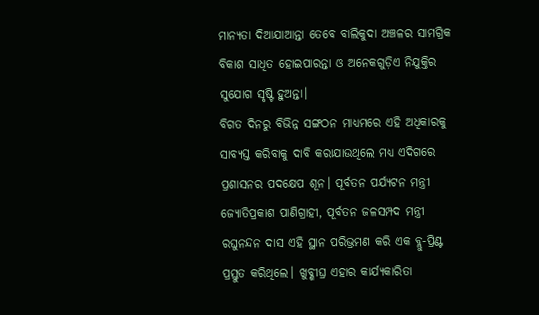ମାନ୍ୟତା ଦିଆଯାଆନ୍ତା ତେବେ ବାଲିକୁଦା ଅଞ୍ଚଳର ସାମଗ୍ରିକ ବିକାଶ ସାଧିତ ହୋଇପାରନ୍ତା ଓ ଅନେକଗୁଡ଼ିଏ ନିଯୁକ୍ତିର ସୁଯୋଗ ସୃଷ୍ଟି ହୁଅନ୍ତା।
ବିଗତ ଦିନରୁ ବିଭିନ୍ନ ସଙ୍ଗଠନ ମାଧ୍ୟମରେ ଏହି ଅଧିକାରକୁ ସାବ୍ୟସ୍ତ କରିବାକୁ ଦାବି କରାଯାଉଥିଲେ ମଧ୍ୟ ଏଦିଗରେ ପ୍ରଶାସନର ପଦକ୍ଷେପ ଶୂନ। ପୂର୍ବତନ ପର୍ଯ୍ୟଟନ ମନ୍ତ୍ରୀ ଜ୍ୟୋତିପ୍ରକାଶ ପାଣିଗ୍ରାହୀ, ପୂର୍ବତନ ଜଳସମ୍ପଦ ମନ୍ତ୍ରୀ ରଘୁନନ୍ଦନ ଦାସ ଏହି ସ୍ଥାନ ପରିଭ୍ରମଣ କରି ଏକ ବ୍ଲୁ-ପ୍ରିଣ୍ଟ ପ୍ରସ୍ତୁତ କରିଥିଲେ। ଖୁବ୍ଶୀଘ୍ର ଏହାର କାର୍ଯ୍ୟକାରିତା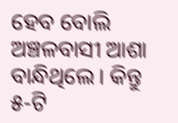ହେବ ବୋଲି ଅଞ୍ଚଳବାସୀ ଆଶା ବାନ୍ଧିଥିଲେ। କିନ୍ତୁ ୫-ଟି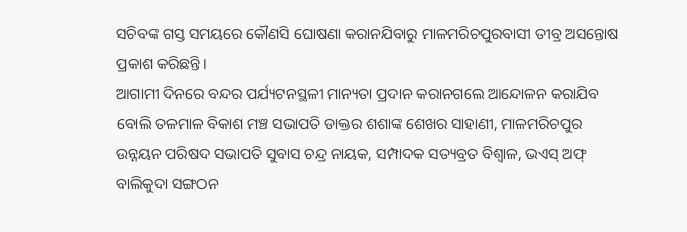ସଚିବଙ୍କ ଗସ୍ତ ସମୟରେ କୌଣସି ଘୋଷଣା କରାନଯିବାରୁ ମାଳମରିଚପୁରବାସୀ ତୀବ୍ର ଅସନ୍ତୋଷ ପ୍ରକାଶ କରିଛନ୍ତି।
ଆଗାମୀ ଦିନରେ ବନ୍ଦର ପର୍ଯ୍ୟଟନସ୍ଥଳୀ ମାନ୍ୟତା ପ୍ରଦାନ କରାନଗଲେ ଆନ୍ଦୋଳନ କରାଯିବ ବୋଲି ତଳମାଳ ବିକାଶ ମଞ୍ଚ ସଭାପତି ଡାକ୍ତର ଶଶାଙ୍କ ଶେଖର ସାହାଣୀ, ମାଳମରିଚପୁର ଉନ୍ନୟନ ପରିଷଦ ସଭାପତି ସୁବାସ ଚନ୍ଦ୍ର ନାୟକ, ସମ୍ପାଦକ ସତ୍ୟବ୍ରତ ବିଶ୍ୱାଳ, ଭଏସ୍ ଅଫ୍ ବାଲିକୁଦା ସଙ୍ଗଠନ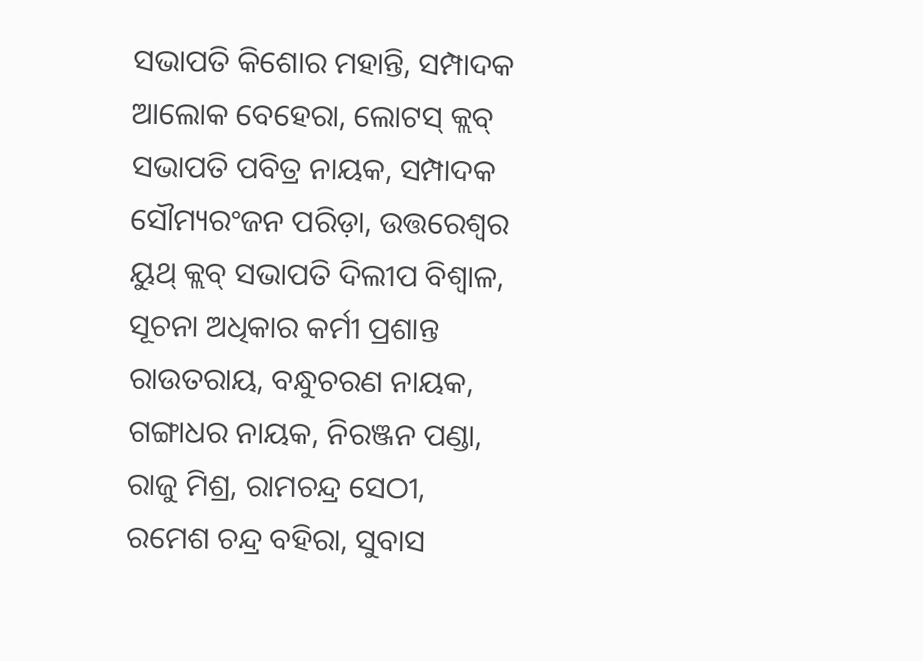ସଭାପତି କିଶୋର ମହାନ୍ତି, ସମ୍ପାଦକ ଆଲୋକ ବେହେରା, ଲୋଟସ୍ କ୍ଲବ୍ ସଭାପତି ପବିତ୍ର ନାୟକ, ସମ୍ପାଦକ ସୌମ୍ୟରଂଜନ ପରିଡ଼ା, ଉତ୍ତରେଶ୍ୱର ୟୁଥ୍ କ୍ଲବ୍ ସଭାପତି ଦିଲୀପ ବିଶ୍ୱାଳ, ସୂଚନା ଅଧିକାର କର୍ମୀ ପ୍ରଶାନ୍ତ ରାଉତରାୟ, ବନ୍ଧୁଚରଣ ନାୟକ, ଗଙ୍ଗାଧର ନାୟକ, ନିରଞ୍ଜନ ପଣ୍ଡା, ରାଜୁ ମିଶ୍ର, ରାମଚନ୍ଦ୍ର ସେଠୀ, ରମେଶ ଚନ୍ଦ୍ର ବହିରା, ସୁବାସ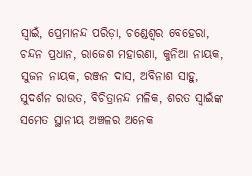ସ୍ୱାଇଁ, ପ୍ରେମାନନ୍ଦ ପରିଡ଼ା, ଚଣ୍ଡେଶ୍ୱର ବେହେରା, ଚନ୍ଦନ ପ୍ରଧାନ, ରାଜେଶ ମହାରଣା, କୁନିଆ ନାୟକ, ସୁଜନ ନାୟକ, ରଞ୍ଜନ ଦାସ, ଅବିନାଶ ସାହୁ, ସୁଦର୍ଶନ ରାଉତ, ବିଚିତ୍ରାନନ୍ଦ ମଳିକ, ଶରତ ସ୍ୱାଇଁଙ୍କ ସମେତ ସ୍ଥାନୀୟ ଅଞ୍ଚଳର ଅନେକ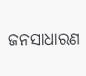ଜନସାଧାରଣ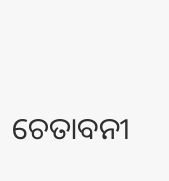ଚେତାବନୀ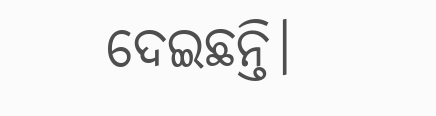ଦେଇଛନ୍ତି।